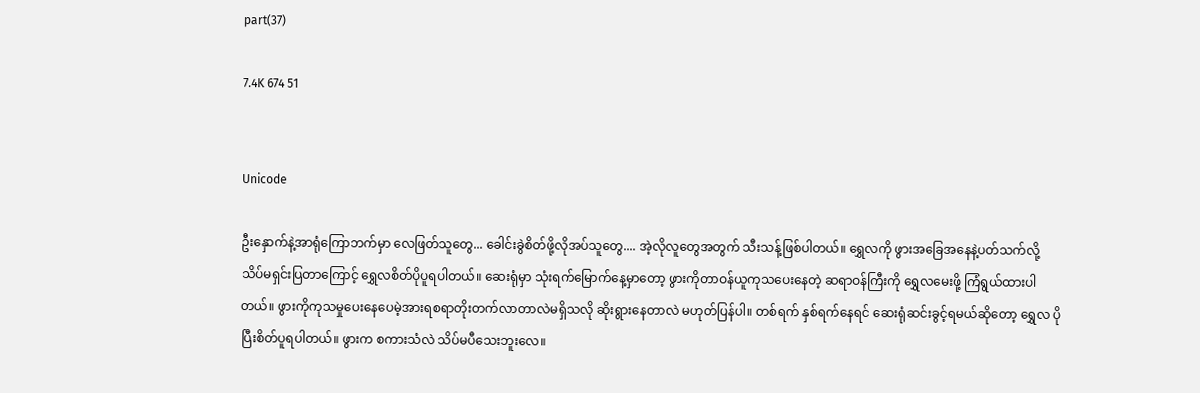part(37)

7.4K 674 51


Unicode

ဦးနှောက်နဲ့အာရုံကြောဘက်မှာ လေဖြတ်သူတွေ... ခေါင်းခွဲစိတ်ဖို့လိုအပ်သူတွေ.... အဲ့လိုလူတွေအတွက် သီးသန့်ဖြစ်ပါတယ်။ ရွှေလကို ဖွားအခြေအနေနဲ့ပတ်သက်လို့ သိပ်မရှင်းပြတာကြောင့် ရွှေလစိတ်ပိုပူရပါတယ်။ ဆေးရုံမှာ သုံးရက်မြောက်နေ့မှာတော့ ဖွားကိုတာဝန်ယူကုသပေးနေတဲ့ ဆရာဝန်ကြီးကို ရွှေလမေးဖို့ ကြံရွယ်ထားပါတယ်။ ဖွားကိုကုသမှုပေးနေပေမဲ့အားရစရာတိုးတက်လာတာလဲမရှိသလို ဆိုးရွားနေတာလဲ မဟုတ်ပြန်ပါ။ တစ်ရက် နှစ်ရက်နေရင် ဆေးရုံဆင်းခွင့်ရမယ်ဆိုတော့ ရွှေလ ပိုပြီးစိတ်ပူရပါတယ်။ ဖွားက စကားသံလဲ သိပ်မပီသေးဘူးလေ။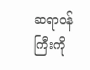ဆရာဝန်ကြီးကို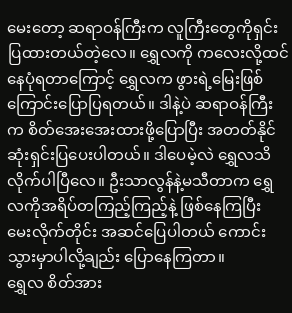မေးတော့ ဆရာဝန်ကြီးက လူကြီးတွေကိုရှင်းပြထားတယ်တဲ့လေ။ ရွှေလကို ကလေးလို့ထင်နေပုံရတာကြောင့် ရွှေလက ဖွားရဲ့မြေးဖြစ်ကြောင်းပြောပြရတယ်။ ဒါနဲ့ပဲ ဆရာဝန်ကြီးက စိတ်အေးအေးထားဖို့ပြောပြီး အတတ်နိုင်ဆုံးရှင်းပြပေးပါတယ်။ ဒါပေမဲ့လဲ ရွှေလသိလိုက်ပါပြီလေ။ ဦးသာလွန်နဲ့မသီတာက ရွှေလကိုအရိပ်တကြည့်ကြည့်နဲ့ ဖြစ်နေကြပြီး မေးလိုက်တိုင်း အဆင်ပြေပါတယ် ကောင်းသွားမှာပါလို့ချည်း ပြောနေကြတာ။
ရွှေလ စိတ်အား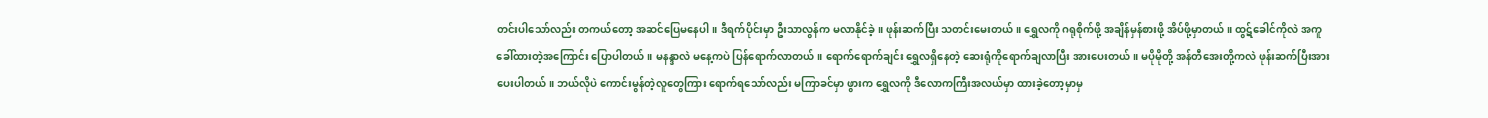တင်းပါသော်လည်း တကယ်တော့ အဆင်ပြေမနေပါ။ ဒီရက်ပိုင်းမှာ ဦးသာလွန်က မလာနိုင်ခဲ့။ ဖုန်းဆက်ပြီး သတင်းမေးတယ်။ ရွှေလကို ဂရုစိုက်ဖို့ အချိန်မှန်စားဖို့ အိပ်ဖို့မှာတယ်။ ထွဋ်ခေါင်ကိုလဲ အကူခေါ်ထားတဲ့အကြောင်း ပြောပါတယ်။ မနန္ဒာလဲ မနေ့ကပဲ ပြန်ရောက်လာတယ်။ ရောက်ရောက်ချင်း ရွှေလရှိနေတဲ့ ဆေးရုံကိုရောက်ချလာပြီး အားပေးတယ်။ မပိုမိုတို့ အန်တီအေးတို့ကလဲ ဖုန်းဆက်ပြီးအားပေးပါတယ်။ ဘယ်လိုပဲ ကောင်းမွန်တဲ့လူတွေကြား ရောက်ရသော်လည်း မကြာခင်မှာ ဖွားက ရွှေလကို ဒီလောကကြီးအလယ်မှာ ထားခဲ့တော့မှာမှ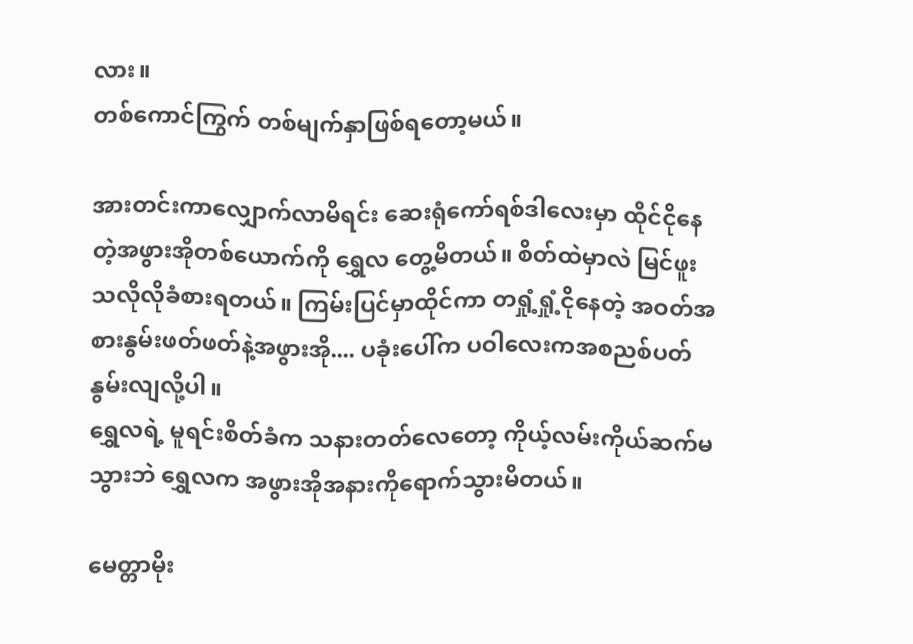လား။
တစ်ကောင်ကြွက် တစ်မျက်နှာဖြစ်ရတော့မယ်။

အားတင်းကာလျှောက်လာမိရင်း ဆေးရုံကော်ရစ်ဒါလေးမှာ ထိုင်ငိုနေတဲ့အဖွားအိုတစ်ယောက်ကို ရွှေလ တွေ့မိတယ်။ စိတ်ထဲမှာလဲ မြင်ဖူးသလိုလိုခံစားရတယ်။ ကြမ်းပြင်မှာထိုင်ကာ တရှုံ့ရှုံ့ငိုနေတဲ့ အဝတ်အစားနွမ်းဖတ်ဖတ်နဲ့အဖွားအို.... ပခုံးပေါ်က ပဝါလေးကအစညစ်ပတ်နွမ်းလျလို့ပါ။
ရွှေလရဲ့ မူရင်းစိတ်ခံက သနားတတ်လေတော့ ကိုယ့်လမ်းကိုယ်ဆက်မသွားဘဲ ရွှေလက အဖွားအိုအနားကိုရောက်သွားမိတယ်။

မေတ္တာမိုး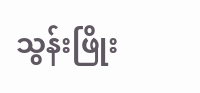သွန်းဖြိုး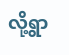လို့ရွာ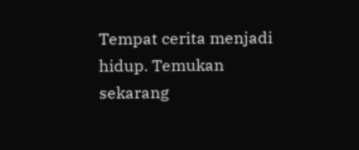Tempat cerita menjadi hidup. Temukan sekarang